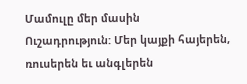Մամուլը մեր մասին
Ուշադրություն: Մեր կայքի հայերեն, ռուսերեն եւ անգլերեն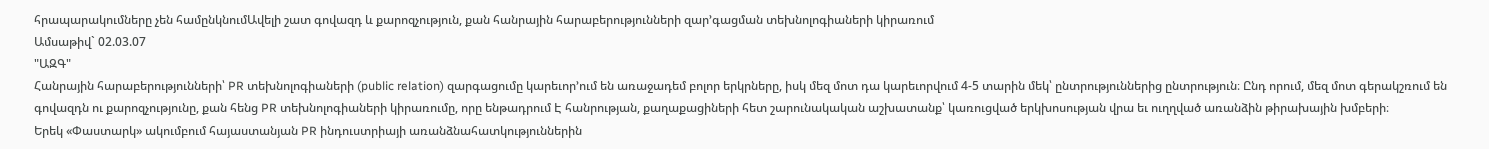հրապարակումները չեն համընկնումԱվելի շատ գովազդ և քարոզչություն, քան հանրային հարաբերությունների զար՚գացման տեխնոլոգիաների կիրառում
Ամսաթիվ` 02.03.07
"ԱԶԳ"
Հանրային հարաբերությունների՝ PR տեխնոլոգիաների (public relation) զարգացումը կարեւոր՚ում են առաջադեմ բոլոր երկրները, իսկ մեզ մոտ դա կարեւորվում 4-5 տարին մեկ՝ ընտրություններից ընտրություն։ Ընդ որում, մեզ մոտ գերակշռում են գովազդն ու քարոզչությունը, քան հենց PR տեխնոլոգիաների կիրառումը, որը ենթադրում Է հանրության, քաղաքացիների հետ շարունակական աշխատանք՝ կառուցված երկխոսության վրա եւ ուղղված առանձին թիրախային խմբերի։
Երեկ «Փաստարկ» ակումբում հայաստանյան PR ինդուստրիայի առանձնահատկություններին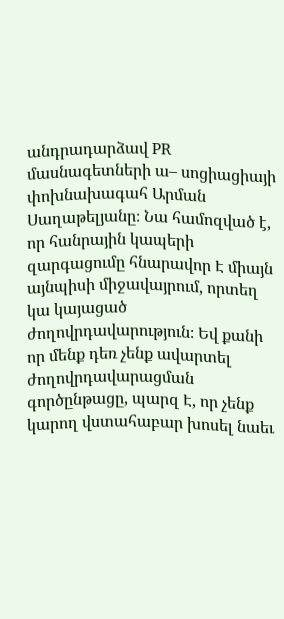անդրադարձավ PR մասնագետների ա– սոցիացիայի փոխնախագահ Արման Սաղաթելյանը։ Նա համոզված է, որ հանրային կապերի զարգացումը հնարավոր Է միայն այնպիսի միջավայրում, որտեղ կա կայացած ժողովրդավարություն։ Եվ քանի որ մենք դեռ չենք ավարտել ժողովրդավարացման գործընթացը, պարզ Է, որ չենք կարող վստահաբար խոսել նաեւ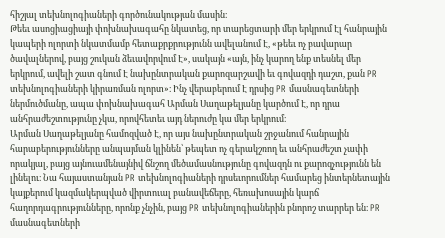հիշյալ տեխնոլոգիաների գործունակության մասին։
Թեեւ ասոցիացիայի փոխնախագահը նկատեց, որ տարեցտարի մեր երկրում Էլ հանրային կապերի ոլորտի նկատմամբ հետաքրքրությունն ավելանում Է, «թեեւ ոչ բավարար ծավալներով, բայց շուկան ձեւավորվում Է», սակայն «այն, ինչ կարող ենք տեսնել մեր երկրում, ավելի շատ գնում Է նախընտրական քարոզարշավի եւ գովազդի դաշտ, քան PR տեխնոլոգիաների կիրառման ոլորտ»։ Ինչ վերաբերում Է դրսից PR մասնագետների ներմուծմանը, ապա փոխնախագահ Արման Սաղաթելյանը կարծում Է, որ դրա անհրաժեշտությունը չկա, որովհետեւ այդ ներուժը կա մեր երկրում։
Արման Սաղաթելյանը համոզված Է, որ այս նախընտրական շրջանում հանրային հարաբերությունները անպայման կլինեն՝ թեպետ ոչ գերակշռող եւ անհրաժեշտ չափի որակյալ, բայց այնուամենայնիվ ճնշող մեծամասնությունը գովազդն ու քարոզչությունն են լինելու։ Նա հայաստանյան PR տեխնոլոգիաների դրսեւորումներ համարեց ինտերնետային կայքերում կազմակերպված վիրտուալ բանավեճերը, հեռախոսային կարճ հաղորդագրությունները, որոնք չնչին, բայց PR տեխնոլոգիաներին բնորոշ տարրեր են։ PR մասնագետների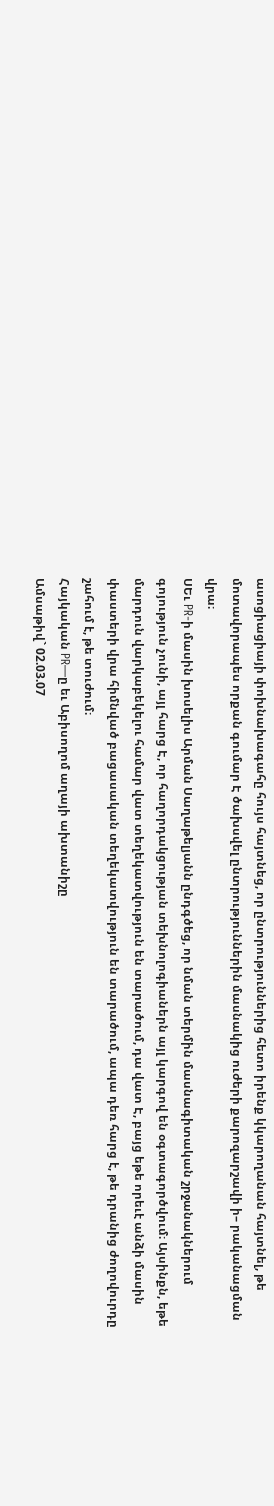ասոցիացիայի փոխնախագահը հույս հայտնեց, որ ընտրություններից հետո իրենք կկարողանան հայտնել, թե մոտավորապես որքան գումար Է ծախսվել ընտրություններին մասնակից ուժերի քարոզարշավի ի– րականացման վրա։
ՍԵւ PR-ի մասին խոսելիս Արման Սաղաթելյանն ընդգծեց, որ նման տերմին մասնագիտական շրջանակներում գոյություն չունի, այլ հարց Է, որ հաղորդակցության տեխնոլոգիաներն այլ կարգով են օգտագործվում։ Այսինքն, եթե մարդուն վարկաբեկելու համար վատ տեղեկատվություն են տարածում, դա վատ Է, բայց եթե որեւէ անձի մասին փաստերի վրա հիմնված բացասական տեղեկատվություն են տարածում, ապա դեռ հարց է, թե դրանից ժողովուրդը շահում է, թե տուժում։
Հայկական PR—ը եւ Աբիսողոմ աղայի ախտանիշը
Ամսաթիվ` 02.03.07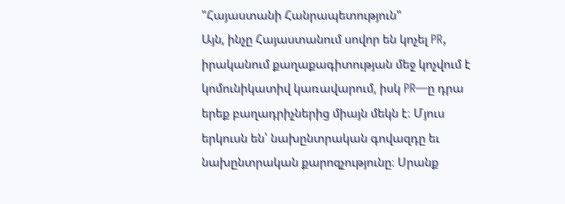"Հայաստանի Հանրապետություն"
Այն, ինչը Հայաստանում սովոր են կոչել PR, իրականում քաղաքագիտության մեջ կոչվում է կոմունիկատիվ կառավարում, իսկ PR—ը դրա երեք բաղադրիչներից միայն մեկն է։ Մյուս երկուսն են՝ նախընտրական գովազդը եւ նախընտրական քարոզչությունը։ Սրանք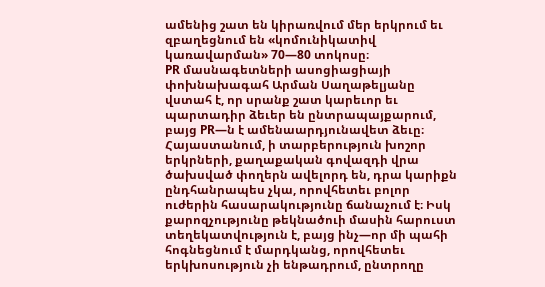ամենից շատ են կիրառվում մեր երկրում եւ զբաղեցնում են «կոմունիկատիվ կառավարման» 70—80 տոկոսը։
PR մասնագետների ասոցիացիայի փոխնախագահ Արման Սաղաթելյանը վստահ է, որ սրանք շատ կարեւոր եւ պարտադիր ձեւեր են ընտրապայքարում, բայց PR—ն է ամենաարդյունավետ ձեւը։ Հայաստանում, ի տարբերություն խոշոր երկրների, քաղաքական գովազդի վրա ծախսված փողերն ավելորդ են, դրա կարիքն ընդհանրապես չկա, որովհետեւ բոլոր ուժերին հասարակությունը ճանաչում է։ Իսկ քարոզչությունը թեկնածուի մասին հարուստ տեղեկատվություն է, բայց ինչ—որ մի պահի հոգնեցնում է մարդկանց, որովհետեւ երկխոսություն չի ենթադրում, ընտրողը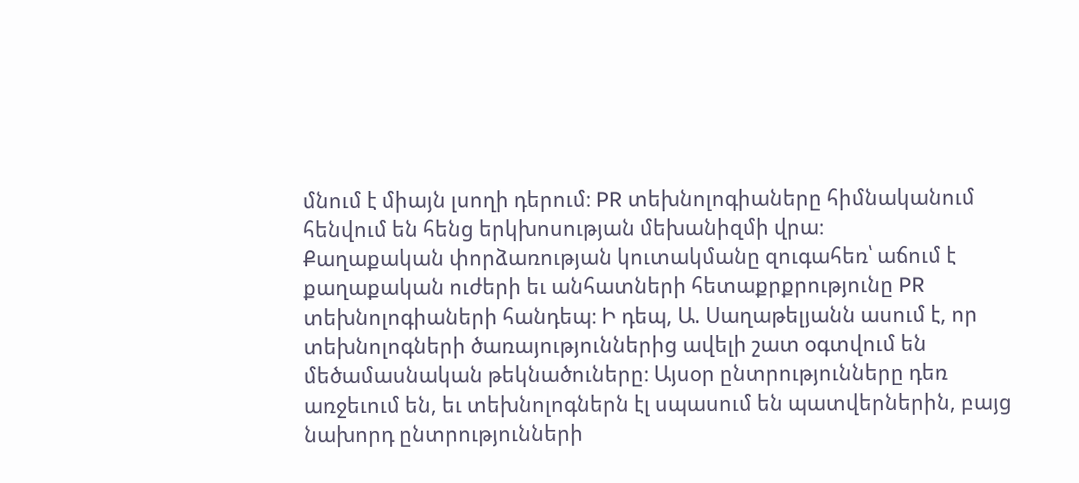մնում է միայն լսողի դերում։ PR տեխնոլոգիաները հիմնականում հենվում են հենց երկխոսության մեխանիզմի վրա։
Քաղաքական փորձառության կուտակմանը զուգահեռ՝ աճում է քաղաքական ուժերի եւ անհատների հետաքրքրությունը PR տեխնոլոգիաների հանդեպ։ Ի դեպ, Ա. Սաղաթելյանն ասում է, որ տեխնոլոգների ծառայություններից ավելի շատ օգտվում են մեծամասնական թեկնածուները։ Այսօր ընտրությունները դեռ առջեւում են, եւ տեխնոլոգներն էլ սպասում են պատվերներին, բայց նախորդ ընտրությունների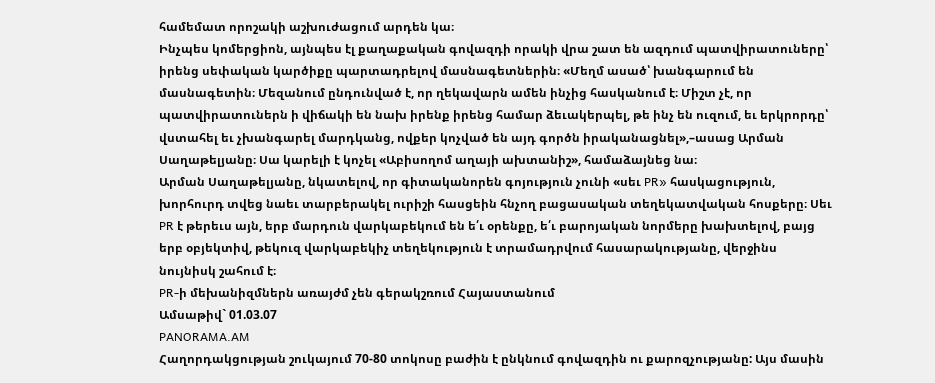համեմատ որոշակի աշխուժացում արդեն կա։
Ինչպես կոմերցիոն, այնպես էլ քաղաքական գովազդի որակի վրա շատ են ազդում պատվիրատուները՝ իրենց սեփական կարծիքը պարտադրելով մասնագետներին։ «Մեղմ ասած՝ խանգարում են մասնագետին։ Մեզանում ընդունված է, որ ղեկավարն ամեն ինչից հասկանում է։ Միշտ չէ, որ պատվիրատուներն ի վիճակի են նախ իրենք իրենց համար ձեւակերպել, թե ինչ են ուզում, եւ երկրորդը՝ վստահել եւ չխանգարել մարդկանց, ովքեր կոչված են այդ գործն իրականացնել»,–ասաց Արման Սաղաթելյանը։ Սա կարելի է կոչել «Աբիսողոմ աղայի ախտանիշ», համաձայնեց նա։
Արման Սաղաթելյանը, նկատելով, որ գիտականորեն գոյություն չունի «սեւ PR» հասկացություն, խորհուրդ տվեց նաեւ տարբերակել ուրիշի հասցեին հնչող բացասական տեղեկատվական հոսքերը։ Սեւ PR է թերեւս այն, երբ մարդուն վարկաբեկում են ե՛ւ օրենքը, ե՛ւ բարոյական նորմերը խախտելով, բայց երբ օբյեկտիվ, թեկուզ վարկաբեկիչ տեղեկություն է տրամադրվում հասարակությանը, վերջինս նույնիսկ շահում է։
PR-ի մեխանիզմներն առայժմ չեն գերակշռում Հայաստանում
Ամսաթիվ` 01.03.07
PANORAMA.AM
Հաղորդակցության շուկայում 70-80 տոկոսը բաժին է ընկնում գովազդին ու քարոզչությանը: Այս մասին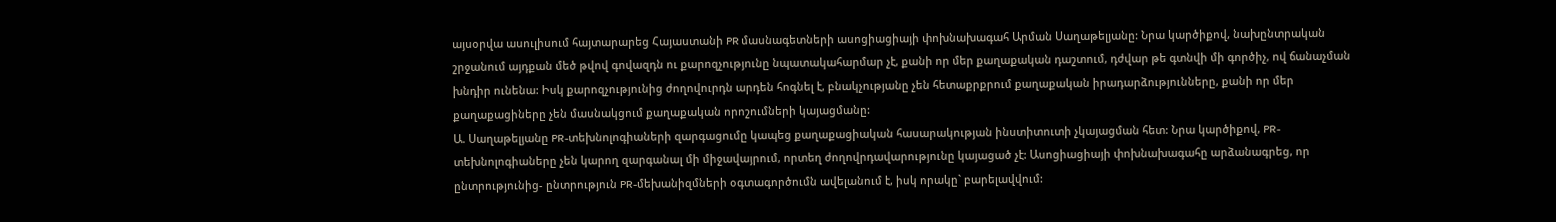այսօրվա ասուլիսում հայտարարեց Հայաստանի PR մասնագետների ասոցիացիայի փոխնախագահ Արման Սաղաթելյանը: Նրա կարծիքով, նախընտրական շրջանում այդքան մեծ թվով գովազդն ու քարոզչությունը նպատակահարմար չէ, քանի որ մեր քաղաքական դաշտում, դժվար թե գտնվի մի գործիչ, ով ճանաչման խնդիր ունենա: Իսկ քարոզչությունից ժողովուրդն արդեն հոգնել է, բնակչությանը չեն հետաքրքրում քաղաքական իրադարձությունները, քանի որ մեր քաղաքացիները չեն մասնակցում քաղաքական որոշումների կայացմանը:
Ա. Սաղաթելյանը PR-տեխնոլոգիաների զարգացումը կապեց քաղաքացիական հասարակության ինստիտուտի չկայացման հետ: Նրա կարծիքով, PR-տեխնոլոգիաները չեն կարող զարգանալ մի միջավայրում, որտեղ ժողովրդավարությունը կայացած չէ: Ասոցիացիայի փոխնախագահը արձանագրեց, որ ընտրությունից- ընտրություն PR-մեխանիզմների օգտագործումն ավելանում է, իսկ որակը` բարելավվում: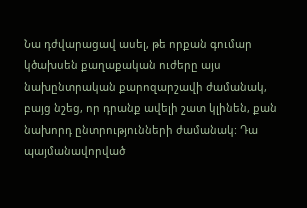Նա դժվարացավ ասել, թե որքան գումար կծախսեն քաղաքական ուժերը այս նախընտրական քարոզարշավի ժամանակ, բայց նշեց, որ դրանք ավելի շատ կլինեն, քան նախորդ ընտրությունների ժամանակ: Դա պայմանավորված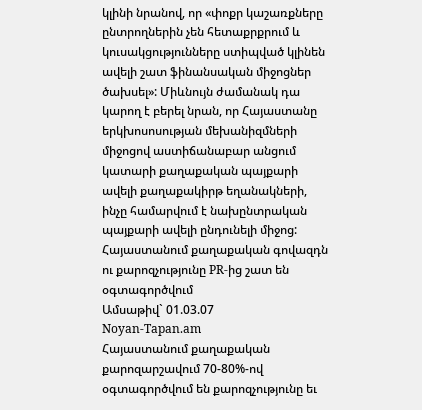կլինի նրանով, որ «փոքր կաշառքները ընտրողներին չեն հետաքրքրում և կուսակցությունները ստիպված կլինեն ավելի շատ ֆինանսական միջոցներ ծախսել»: Միևնույն ժամանակ դա կարող է բերել նրան, որ Հայաստանը երկխոսոսության մեխանիզմների միջոցով աստիճանաբար անցում կատարի քաղաքական պայքարի ավելի քաղաքակիրթ եղանակների, ինչը համարվում է նախընտրական պայքարի ավելի ընդունելի միջոց:
Հայաստանում քաղաքական գովազդն ու քարոզչությունը PR-ից շատ են օգտագործվում
Ամսաթիվ` 01.03.07
Noyan-Tapan.am
Հայաստանում քաղաքական քարոզարշավում 70-80%-ով օգտագործվում են քարոզչությունը եւ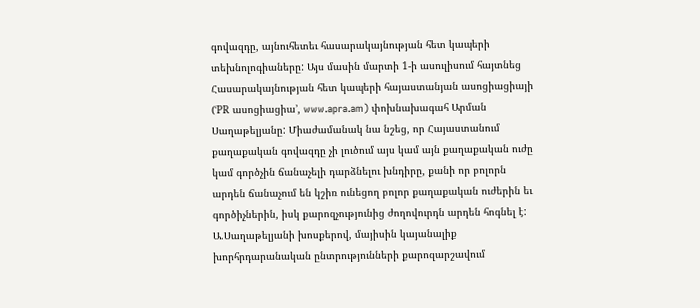գովազդը, այնուհետեւ հասարակայնության հետ կապերի տեխնոլոգիաները: Այս մասին մարտի 1-ի ասուլիսում հայտնեց Հասարակայնության հետ կապերի հայաստանյան ասոցիացիայի (ՙPR ասոցիացիա՚, www.apra.am) փոխնախագահ Արման Սաղաթելյանը: Միաժամանակ նա նշեց, որ Հայաստանում քաղաքական գովազդը չի լուծում այս կամ այն քաղաքական ուժը կամ գործչին ճանաչելի դարձնելու խնդիրը, քանի որ բոլորն արդեն ճանաչում են կշիռ ունեցող բոլոր քաղաքական ուժերին եւ գործիչներին, իսկ քարոզչությունից ժողովուրդն արդեն հոգնել է:
Ա.Սաղաթելյանի խոսքերով, մայիսին կայանալիք խորհրդարանական ընտրությունների քարոզարշավում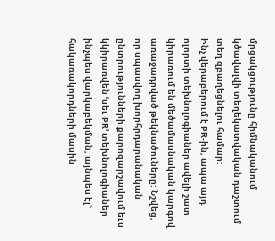մրցակցությունը հիմնականում կծավալվի տեղեկատվական դաշտում տեղ զբաղեցնելու համար:
Ինչ վերաբերում է PR-ին, ապա այդ ոլորտի տեխնոլոգիաներ ավելի շատ կիրառում են մեծամասնական կարգով առաջադրված թեկնածուները: Նշվեց, որ սպասվող խորհրդարանական ընտրությունների քարոզարշավում եւս կկիրառվեն ՙսեւ PR՚ տեխնոլոգիաներ ինչպես վարկաբեկման, այնպես էլ` հակառակորդների մասին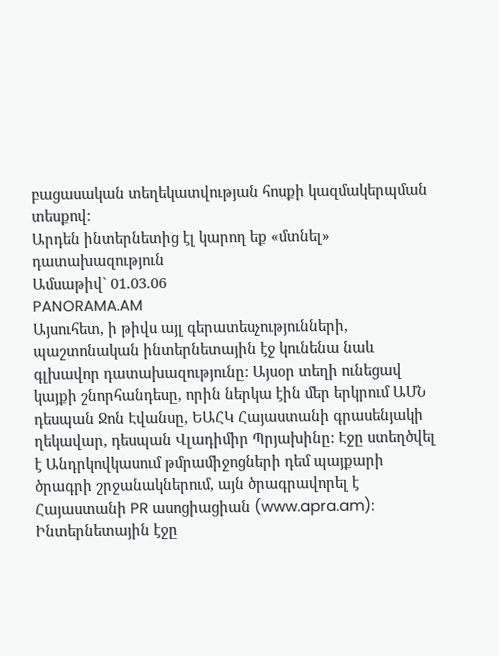բացասական տեղեկատվության հոսքի կազմակերպման տեսքով:
Արդեն ինտերնետից էլ կարող եք «մտնել» դատախազություն
Ամսաթիվ` 01.03.06
PANORAMA.AM
Այսուհետ, ի թիվս այլ գերատեսչությունների, պաշտոնական ինտերնետային էջ կունենա նաև գլխավոր դատախազությունը: Այսօր տեղի ունեցավ կայքի շնորհանդեսը, որին ներկա էին մեր երկրում ԱՄՆ դեսպան Ջոն Էվանսը, ԵԱՀԿ Հայաստանի գրասենյակի ղեկավար, դեսպան Վլադիմիր Պրյախինը: Էջը ստեղծվել է Անդրկովկասում թմրամիջոցների դեմ պայքարի ծրագրի շրջանակներում, այն ծրագրավորել է Հայաստանի PR ասոցիացիան (www.apra.am):
Ինտերնետային էջը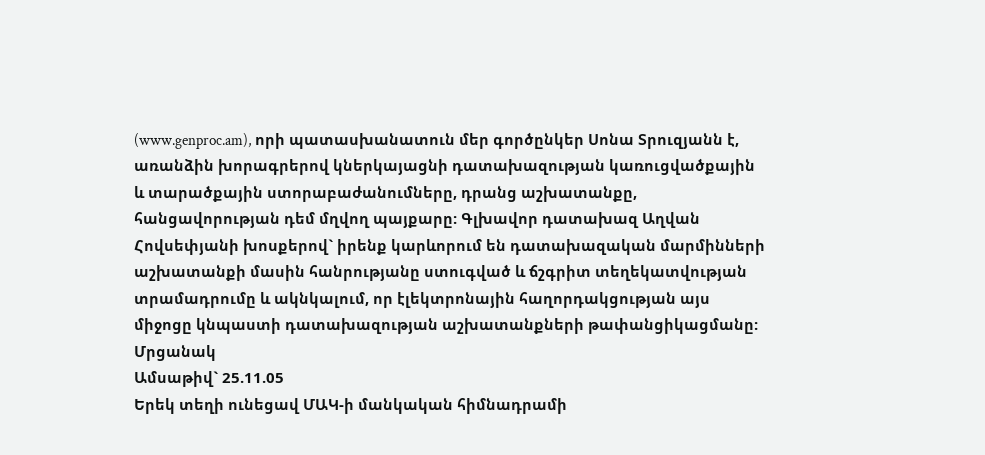(www.genproc.am), որի պատասխանատուն մեր գործընկեր Սոնա Տրուզյանն է, առանձին խորագրերով կներկայացնի դատախազության կառուցվածքային և տարածքային ստորաբաժանումները, դրանց աշխատանքը, հանցավորության դեմ մղվող պայքարը: Գլխավոր դատախազ Աղվան Հովսեփյանի խոսքերով` իրենք կարևորում են դատախազական մարմինների աշխատանքի մասին հանրությանը ստուգված և ճշգրիտ տեղեկատվության տրամադրումը և ակնկալում, որ էլեկտրոնային հաղորդակցության այս միջոցը կնպաստի դատախազության աշխատանքների թափանցիկացմանը:
Մրցանակ
Ամսաթիվ` 25.11.05
Երեկ տեղի ունեցավ ՄԱԿ-ի մանկական հիմնադրամի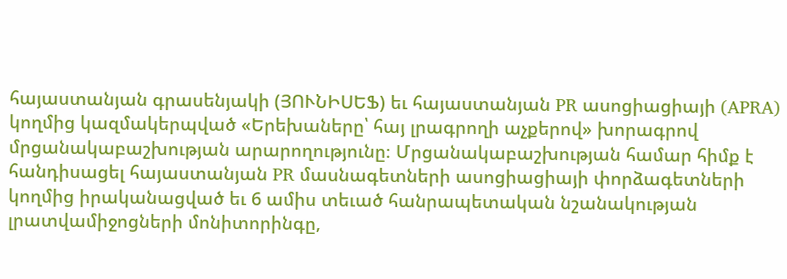հայաստանյան գրասենյակի (ՅՈՒՆԻՍԵՖ) եւ հայաստանյան PR ասոցիացիայի (APRA) կողմից կազմակերպված «Երեխաները՝ հայ լրագրողի աչքերով» խորագրով մրցանակաբաշխության արարողությունը։ Մրցանակաբաշխության համար հիմք է հանդիսացել հայաստանյան PR մասնագետների ասոցիացիայի փորձագետների կողմից իրականացված եւ 6 ամիս տեւած հանրապետական նշանակության լրատվամիջոցների մոնիտորինգը,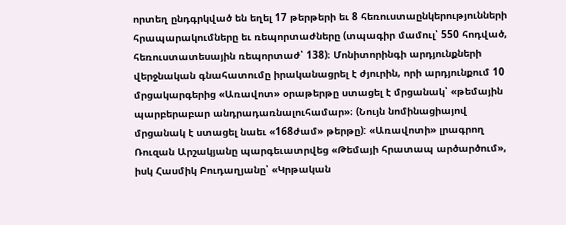որտեղ ընդգրկված են եղել 17 թերթերի եւ 8 հեռուստաընկերությունների հրապարակումները եւ ռեպորտաժները (տպագիր մամուլ՝ 550 հոդված, հեռուստատեսային ռեպորտաժ՝ 138)։ Մոնիտորինգի արդյունքների վերջնական գնահատումը իրականացրել է ժյուրին, որի արդյունքում 10 մրցակարգերից «Առավոտ» օրաթերթը ստացել է մրցանակ՝ «թեմային պարբերաբար անդրադառնալուհամար»։ (Նույն նոմինացիայով մրցանակ է ստացել նաեւ «168ժամ» թերթը): «Առավոտի» լրագրող Ռուզան Արշակյանը պարգեւատրվեց «Թեմայի հրատապ արծարծում», իսկ Հասմիկ Բուդաղյանը՝ «Կրթական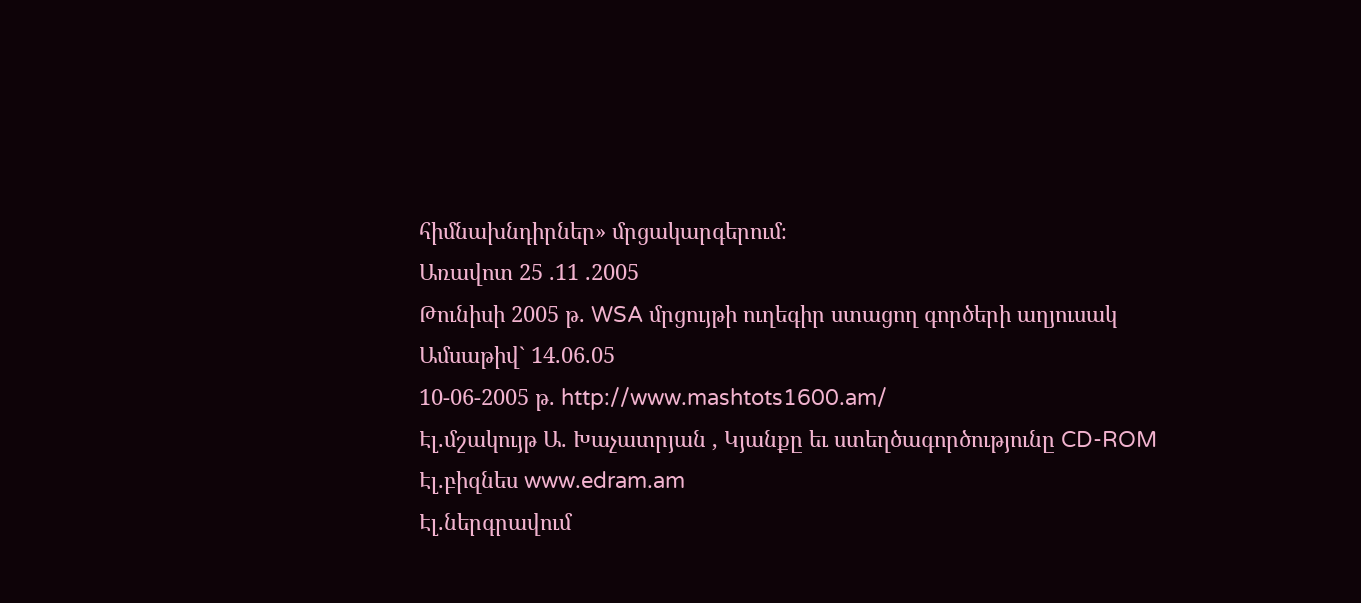հիմնախնդիրներ» մրցակարգերում։
Առավոտ 25 .11 .2005
Թունիսի 2005 թ. WSA մրցույթի ուղեգիր ստացող գործերի աղյուսակ
Ամսաթիվ` 14.06.05
10-06-2005 թ. http://www.mashtots1600.am/
Էլ.մշակույթ Ա. Խաչատրյան , Կյանքը եւ ստեղծագործությունը CD-ROM
Էլ.բիզնես www.edram.am
Էլ.ներգրավում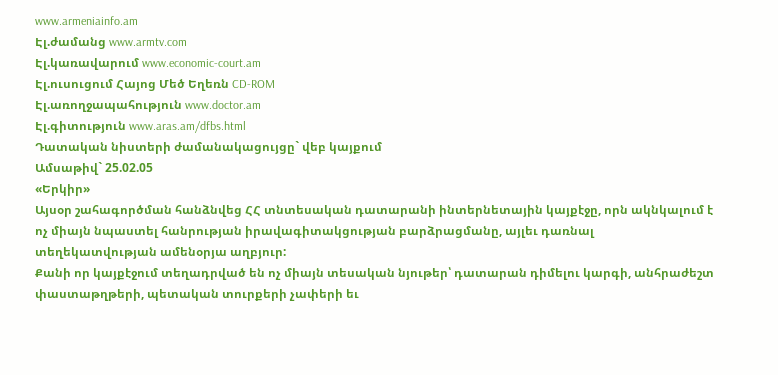www.armeniainfo.am
Էլ.ժամանց www.armtv.com
Էլ.կառավարում www.economic-court.am
Էլ.ուսուցում Հայոց Մեծ Եղեռն CD-ROM
Էլ.առողջապահություն www.doctor.am
Էլ.գիտություն www.aras.am/dfbs.html
Դատական նիստերի ժամանակացույցը` վեբ կայքում
Ամսաթիվ` 25.02.05
«Երկիր»
Այսօր շահագործման հանձնվեց ՀՀ տնտեսական դատարանի ինտերնետային կայքէջը, որն ակնկալում է ոչ միայն նպաստել հանրության իրավագիտակցության բարձրացմանը, այլեւ դառնալ տեղեկատվության ամենօրյա աղբյուր:
Քանի որ կայքէջում տեղադրված են ոչ միայն տեսական նյութեր՝ դատարան դիմելու կարգի, անհրաժեշտ փաստաթղթերի, պետական տուրքերի չափերի եւ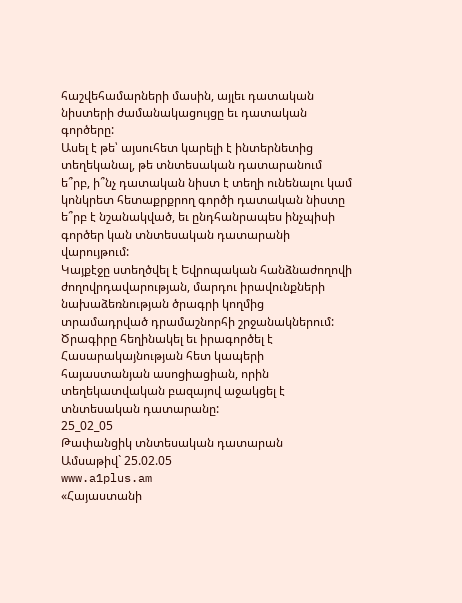հաշվեհամարների մասին, այլեւ դատական նիստերի ժամանակացույցը եւ դատական գործերը:
Ասել է թե՝ այսուհետ կարելի է ինտերնետից տեղեկանալ, թե տնտեսական դատարանում ե՞րբ, ի՞նչ դատական նիստ է տեղի ունենալու կամ կոնկրետ հետաքրքրող գործի դատական նիստը ե՞րբ է նշանակված, եւ ընդհանրապես ինչպիսի գործեր կան տնտեսական դատարանի վարույթում:
Կայքէջը ստեղծվել է Եվրոպական հանձնաժողովի ժողովրդավարության, մարդու իրավունքների նախաձեռնության ծրագրի կողմից տրամադրված դրամաշնորհի շրջանակներում: Ծրագիրը հեղինակել եւ իրագործել է Հասարակայնության հետ կապերի հայաստանյան ասոցիացիան, որին տեղեկատվական բազայով աջակցել է տնտեսական դատարանը:
25_02_05
Թափանցիկ տնտեսական դատարան
Ամսաթիվ` 25.02.05
www.a1plus.am
«Հայաստանի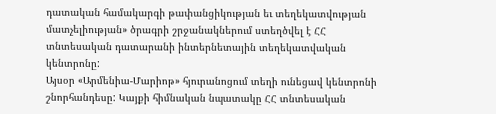դատական համակարգի թափանցիկության եւ տեղեկատվության մատչելիության» ծրագրի շրջանակներում ստեղծվել է ՀՀ տնտեսական դատարանի ինտերնետային տեղեկատվական կենտրոնը:
Այսօր «Արմենիա-Մարիոթ» հյուրանոցում տեղի ունեցավ կենտրոնի շնորհանդեսը: Կայքի հիմնական նպատակը ՀՀ տնտեսական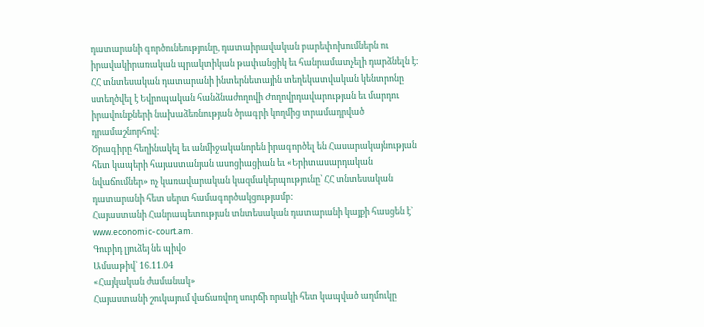դատարանի գործունեությունը, դատաիրավական բարեփոխումներն ու իրավակիրառական պրակտիկան թափանցիկ եւ հանրամատչելի դարձնելն է: ՀՀ տնտեսական դատարանի ինտերնետային տեղեկատվական կենտրոնը ստեղծվել է Եվրոպական հանձնաժողովի Ժողովրդավարության եւ մարդու իրավունքների նախաձեռնության ծրագրի կողմից տրամադրված դրամաշնորհով:
Ծրագիրը հեղինակել եւ անմիջականորեն իրագործել են Հասարակայնության հետ կապերի հայաստանյան ասոցիացիան եւ «Երիտասարդական նվաճումներ» ոչ կառավարական կազմակերպությունը՝ ՀՀ տնտեսական դատարանի հետ սերտ համագործակցությամբ:
Հայաստանի Հանրապետության տնտեսական դատարանի կայքի հասցեն է` www.economic-court.am.
Գուբիդ լյուձեյ նե պիվօ
Ամսաթիվ` 16.11.04
«Հայկական ժամանակ»
Հայաստանի շուկայում վաճառվող սուրճի որակի հետ կապված աղմուկը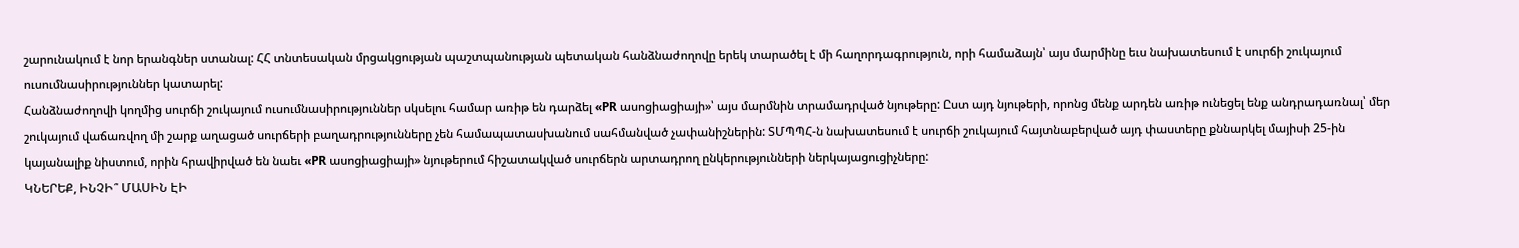շարունակում է նոր երանգներ ստանալ: ՀՀ տնտեսական մրցակցության պաշտպանության պետական հանձնաժողովը երեկ տարածել է մի հաղորդագրություն, որի համաձայն՝ այս մարմինը եւս նախատեսում է սուրճի շուկայում ուսումնասիրություններ կատարել:
Հանձնաժողովի կողմից սուրճի շուկայում ուսումնասիրություններ սկսելու համար առիթ են դարձել «PR ասոցիացիայի»՝ այս մարմնին տրամադրված նյութերը: Ըստ այդ նյութերի, որոնց մենք արդեն առիթ ունեցել ենք անդրադառնալ՝ մեր շուկայում վաճառվող մի շարք աղացած սուրճերի բաղադրությունները չեն համապատասխանում սահմանված չափանիշներին: ՏՄՊՊՀ-ն նախատեսում է սուրճի շուկայում հայտնաբերված այդ փաստերը քննարկել մայիսի 25-ին կայանալիք նիստում, որին հրավիրված են նաեւ «PR ասոցիացիայի» նյութերում հիշատակված սուրճերն արտադրող ընկերությունների ներկայացուցիչները:
ԿՆԵՐԵՔ, ԻՆՉԻ՞ ՄԱՍԻՆ ԷԻ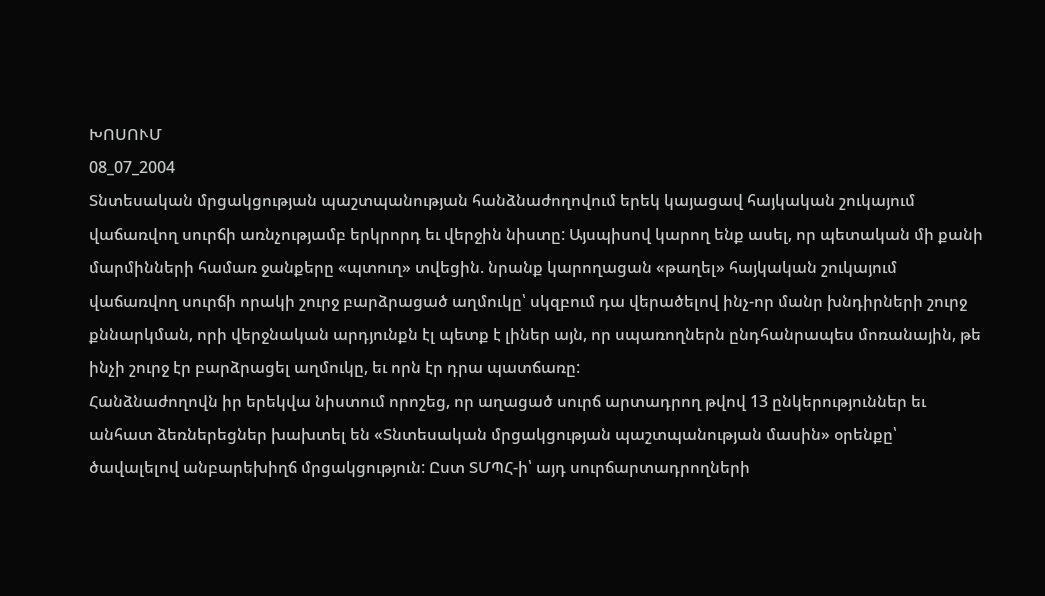ԽՈՍՈՒՄ
08_07_2004
Տնտեսական մրցակցության պաշտպանության հանձնաժողովում երեկ կայացավ հայկական շուկայում վաճառվող սուրճի առնչությամբ երկրորդ եւ վերջին նիստը: Այսպիսով կարող ենք ասել, որ պետական մի քանի մարմինների համառ ջանքերը «պտուղ» տվեցին. նրանք կարողացան «թաղել» հայկական շուկայում վաճառվող սուրճի որակի շուրջ բարձրացած աղմուկը՝ սկզբում դա վերածելով ինչ-որ մանր խնդիրների շուրջ քննարկման, որի վերջնական արդյունքն էլ պետք է լիներ այն, որ սպառողներն ընդհանրապես մոռանային, թե ինչի շուրջ էր բարձրացել աղմուկը, եւ որն էր դրա պատճառը:
Հանձնաժողովն իր երեկվա նիստում որոշեց, որ աղացած սուրճ արտադրող թվով 13 ընկերություններ եւ անհատ ձեռներեցներ խախտել են «Տնտեսական մրցակցության պաշտպանության մասին» օրենքը՝ ծավալելով անբարեխիղճ մրցակցություն: Ըստ ՏՄՊՀ-ի՝ այդ սուրճարտադրողների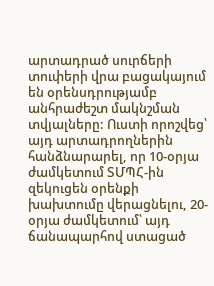արտադրած սուրճերի տուփերի վրա բացակայում են օրենսդրությամբ անհրաժեշտ մակնշման տվյալները: Ուստի որոշվեց՝ այդ արտադրողներին հանձնարարել, որ 10-օրյա ժամկետում ՏՄՊՀ-ին զեկուցեն օրենքի խախտումը վերացնելու, 20-օրյա ժամկետում՝ այդ ճանապարհով ստացած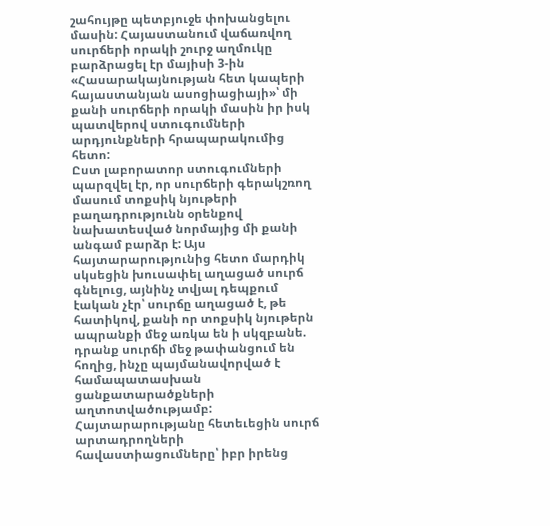շահույթը պետբյուջե փոխանցելու մասին: Հայաստանում վաճառվող սուրճերի որակի շուրջ աղմուկը բարձրացել էր մայիսի 3-ին «Հասարակայնության հետ կապերի հայաստանյան ասոցիացիայի»՝ մի քանի սուրճերի որակի մասին իր իսկ պատվերով ստուգումների արդյունքների հրապարակումից հետո:
Ըստ լաբորատոր ստուգումների պարզվել էր, որ սուրճերի գերակշռող մասում տոքսիկ նյութերի բաղադրությունն օրենքով նախատեսված նորմայից մի քանի անգամ բարձր է: Այս հայտարարությունից հետո մարդիկ սկսեցին խուսափել աղացած սուրճ գնելուց, այնինչ տվյալ դեպքում էական չէր՝ սուրճը աղացած է, թե հատիկով, քանի որ տոքսիկ նյութերն ապրանքի մեջ առկա են ի սկզբանե. դրանք սուրճի մեջ թափանցում են հողից, ինչը պայմանավորված է համապատասխան ցանքատարածքների աղտոտվածությամբ: Հայտարարությանը հետեւեցին սուրճ արտադրողների հավաստիացումները՝ իբր իրենց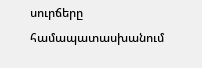սուրճերը համապատասխանում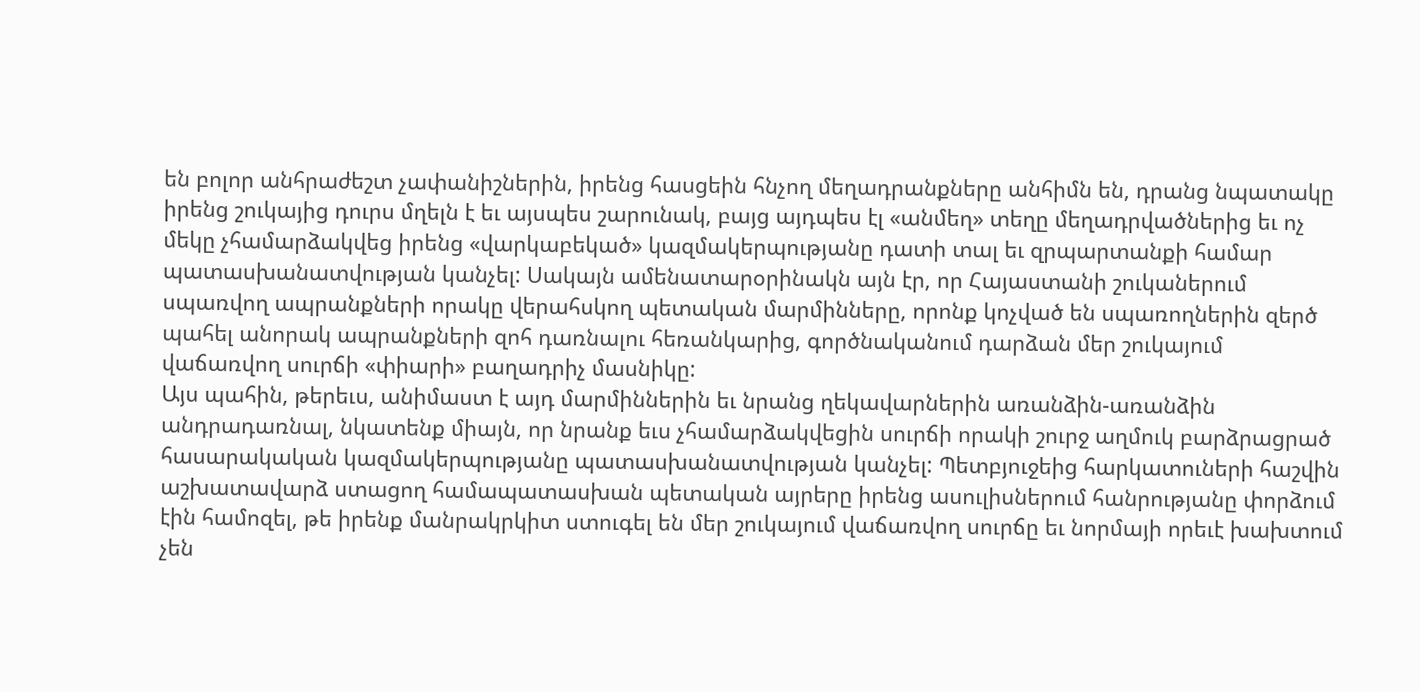են բոլոր անհրաժեշտ չափանիշներին, իրենց հասցեին հնչող մեղադրանքները անհիմն են, դրանց նպատակը իրենց շուկայից դուրս մղելն է եւ այսպես շարունակ, բայց այդպես էլ «անմեղ» տեղը մեղադրվածներից եւ ոչ մեկը չհամարձակվեց իրենց «վարկաբեկած» կազմակերպությանը դատի տալ եւ զրպարտանքի համար պատասխանատվության կանչել: Սակայն ամենատարօրինակն այն էր, որ Հայաստանի շուկաներում սպառվող ապրանքների որակը վերահսկող պետական մարմինները, որոնք կոչված են սպառողներին զերծ պահել անորակ ապրանքների զոհ դառնալու հեռանկարից, գործնականում դարձան մեր շուկայում վաճառվող սուրճի «փիարի» բաղադրիչ մասնիկը:
Այս պահին, թերեւս, անիմաստ է այդ մարմիններին եւ նրանց ղեկավարներին առանձին-առանձին անդրադառնալ, նկատենք միայն, որ նրանք եւս չհամարձակվեցին սուրճի որակի շուրջ աղմուկ բարձրացրած հասարակական կազմակերպությանը պատասխանատվության կանչել: Պետբյուջեից հարկատուների հաշվին աշխատավարձ ստացող համապատասխան պետական այրերը իրենց ասուլիսներում հանրությանը փորձում էին համոզել, թե իրենք մանրակրկիտ ստուգել են մեր շուկայում վաճառվող սուրճը եւ նորմայի որեւէ խախտում չեն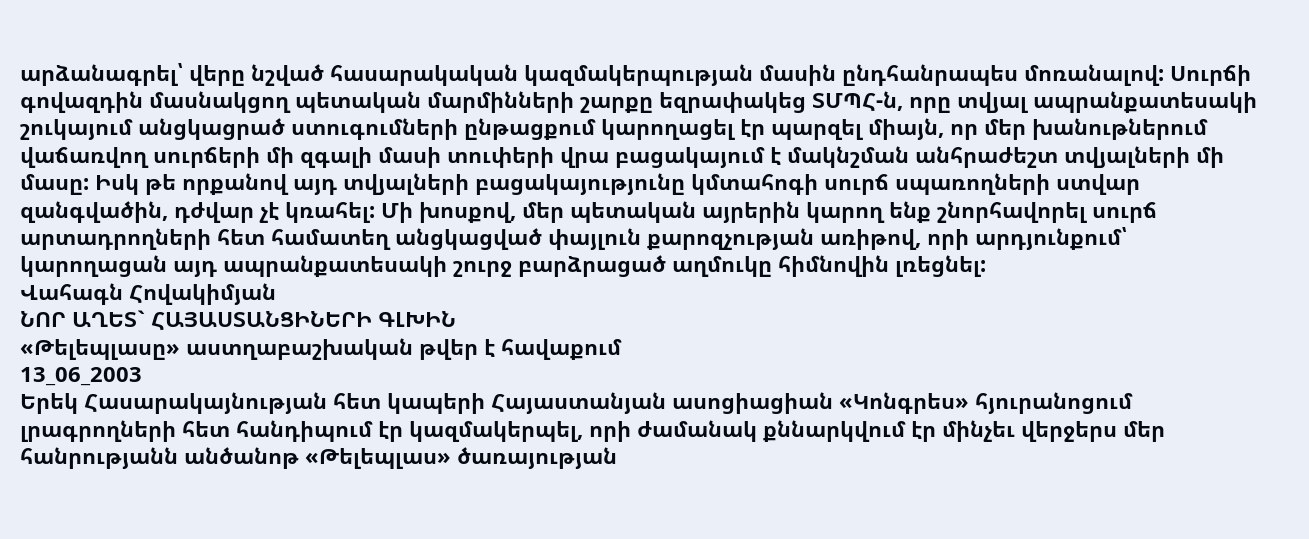արձանագրել՝ վերը նշված հասարակական կազմակերպության մասին ընդհանրապես մոռանալով: Սուրճի գովազդին մասնակցող պետական մարմինների շարքը եզրափակեց ՏՄՊՀ-ն, որը տվյալ ապրանքատեսակի շուկայում անցկացրած ստուգումների ընթացքում կարողացել էր պարզել միայն, որ մեր խանութներում վաճառվող սուրճերի մի զգալի մասի տուփերի վրա բացակայում է մակնշման անհրաժեշտ տվյալների մի մասը: Իսկ թե որքանով այդ տվյալների բացակայությունը կմտահոգի սուրճ սպառողների ստվար զանգվածին, դժվար չէ կռահել: Մի խոսքով, մեր պետական այրերին կարող ենք շնորհավորել սուրճ արտադրողների հետ համատեղ անցկացված փայլուն քարոզչության առիթով, որի արդյունքում՝ կարողացան այդ ապրանքատեսակի շուրջ բարձրացած աղմուկը հիմնովին լռեցնել:
Վահագն Հովակիմյան
ՆՈՐ ԱՂԵՏ` ՀԱՅԱՍՏԱՆՑԻՆԵՐԻ ԳԼԽԻՆ
«Թելեպլասը» աստղաբաշխական թվեր է հավաքում
13_06_2003
Երեկ Հասարակայնության հետ կապերի Հայաստանյան ասոցիացիան «Կոնգրես» հյուրանոցում լրագրողների հետ հանդիպում էր կազմակերպել, որի ժամանակ քննարկվում էր մինչեւ վերջերս մեր հանրությանն անծանոթ «Թելեպլաս» ծառայության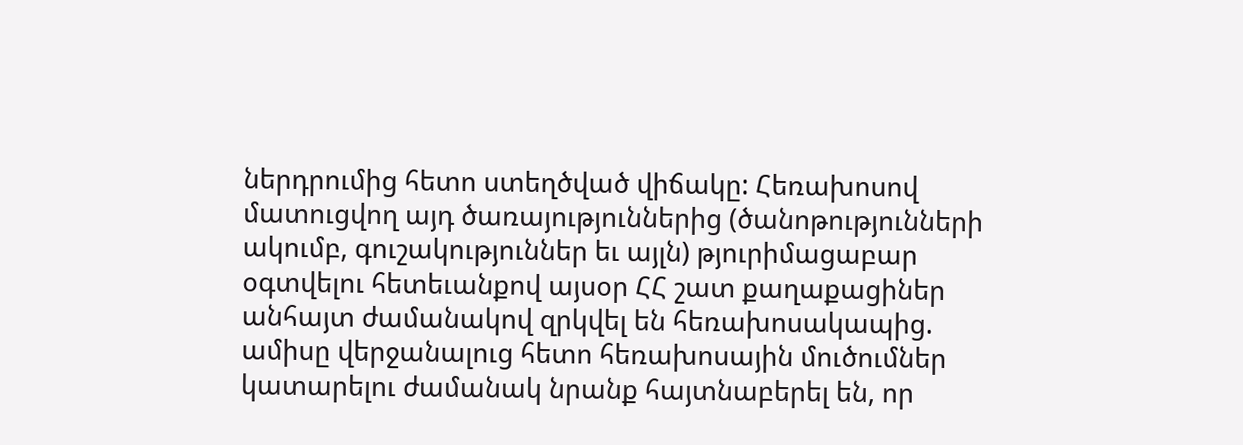ներդրումից հետո ստեղծված վիճակը: Հեռախոսով մատուցվող այդ ծառայություններից (ծանոթությունների ակումբ, գուշակություններ եւ այլն) թյուրիմացաբար օգտվելու հետեւանքով այսօր ՀՀ շատ քաղաքացիներ անհայտ ժամանակով զրկվել են հեռախոսակապից. ամիսը վերջանալուց հետո հեռախոսային մուծումներ կատարելու ժամանակ նրանք հայտնաբերել են, որ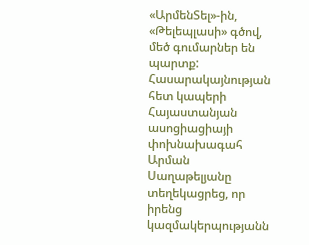«ԱրմենՏել»-ին, «Թելեպլասի» գծով, մեծ գումարներ են պարտք:
Հասարակայնության հետ կապերի Հայաստանյան ասոցիացիայի փոխնախագահ Արման Սաղաթելյանը տեղեկացրեց, որ իրենց կազմակերպությանն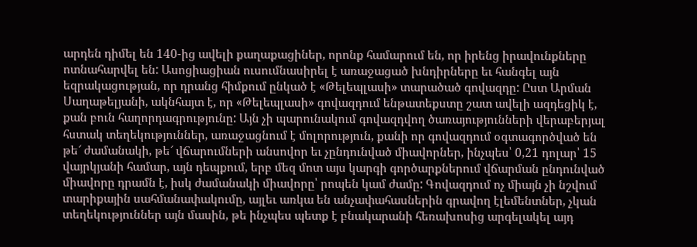արդեն դիմել են 140-ից ավելի քաղաքացիներ, որոնք համարում են, որ իրենց իրավունքները ոտնահարվել են: Ասոցիացիան ուսումնասիրել է առաջացած խնդիրները եւ հանգել այն եզրակացության, որ դրանց հիմքում ընկած է «Թելեպլասի» տարածած գովազդը: Ըստ Արման Սաղաթելյանի, ակնհայտ է, որ «Թելեպլասի» գովազդում ենթատեքստը շատ ավելի ազդեցիկ է, քան բուն հաղորդագրությունը: Այն չի պարունակում գովազդվող ծառայությունների վերաբերյալ հստակ տեղեկություններ, առաջացնում է մոլորություն, քանի որ գովազդում օգտագործված են թե՜ ժամանակի, թե՜ վճարումների անսովոր եւ չընդունված միավորներ, ինչպես՝ 0,21 դոլար՝ 15 վայրկյանի համար, այն դեպքում, երբ մեզ մոտ այս կարգի գործարքներում վճարման ընդունված միավորը դրամն է, իսկ ժամանակի միավորը՝ րոպեն կամ ժամը: Գովազդում ոչ միայն չի նշվում տարիքային սահմանափակումը, այլեւ առկա են անչափահասներին գրավող էլեմենտներ, չկան տեղեկություններ այն մասին, թե ինչպես պետք է բնակարանի հեռախոսից արգելակել այդ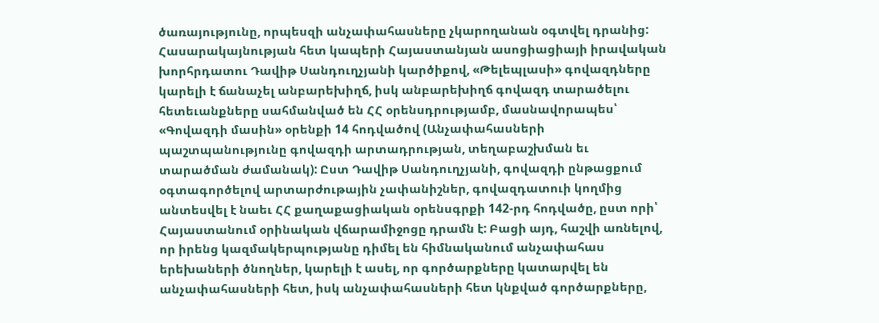ծառայությունը, որպեսզի անչափահասները չկարողանան օգտվել դրանից: Հասարակայնության հետ կապերի Հայաստանյան ասոցիացիայի իրավական խորհրդատու Դավիթ Սանդուղչյանի կարծիքով, «Թելեպլասի» գովազդները կարելի է ճանաչել անբարեխիղճ, իսկ անբարեխիղճ գովազդ տարածելու հետեւանքները սահմանված են ՀՀ օրենսդրությամբ, մասնավորապես՝ «Գովազդի մասին» օրենքի 14 հոդվածով (Անչափահասների պաշտպանությունը գովազդի արտադրության, տեղաբաշխման եւ տարածման ժամանակ): Ըստ Դավիթ Սանդուղչյանի, գովազդի ընթացքում օգտագործելով արտարժութային չափանիշներ, գովազդատուի կողմից անտեսվել է նաեւ ՀՀ քաղաքացիական օրենսգրքի 142-րդ հոդվածը, ըստ որի՝ Հայաստանում օրինական վճարամիջոցը դրամն է: Բացի այդ, հաշվի առնելով, որ իրենց կազմակերպությանը դիմել են հիմնականում անչափահաս երեխաների ծնողներ, կարելի է ասել, որ գործարքները կատարվել են անչափահասների հետ, իսկ անչափահասների հետ կնքված գործարքները,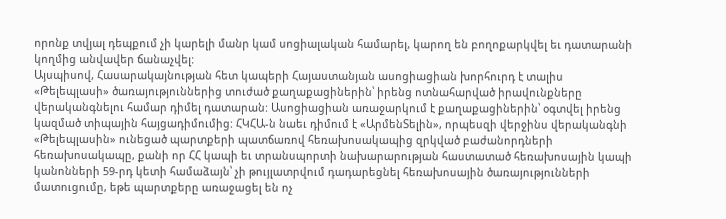որոնք տվյալ դեպքում չի կարելի մանր կամ սոցիալական համարել, կարող են բողոքարկվել եւ դատարանի կողմից անվավեր ճանաչվել:
Այսպիսով, Հասարակայնության հետ կապերի Հայաստանյան ասոցիացիան խորհուրդ է տալիս «Թելեպլասի» ծառայություններից տուժած քաղաքացիներին՝ իրենց ոտնահարված իրավունքները վերականգնելու համար դիմել դատարան: Ասոցիացիան առաջարկում է քաղաքացիներին՝ օգտվել իրենց կազմած տիպային հայցադիմումից: ՀԿՀԱ-ն նաեւ դիմում է «ԱրմենՏելին», որպեսզի վերջինս վերականգնի «Թելեպլասին» ունեցած պարտքերի պատճառով հեռախոսակապից զրկված բաժանորդների հեռախոսակապը, քանի որ ՀՀ կապի եւ տրանսպորտի նախարարության հաստատած հեռախոսային կապի կանոնների 59-րդ կետի համաձայն՝ չի թույլատրվում դադարեցնել հեռախոսային ծառայությունների մատուցումը, եթե պարտքերը առաջացել են ոչ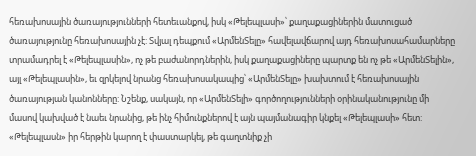հեռախոսային ծառայությունների հետեւանքով, իսկ «Թելեպլասի»՝ քաղաքացիներին մատուցած ծառայությունը հեռախոսային չէ: Տվյալ դեպքում «ԱրմենՏելը» հավելավճարով այդ հեռախոսահամարները տրամադրել է «Թելեպլասին», ոչ թե բաժանորդներին, իսկ քաղաքացիները պարտք են ոչ թե «ԱրմենՏելին», այլ «Թելեպլասին», եւ զրկելով նրանց հեռախոսակապից՝ «ԱրմենՏելը» խախտում է հեռախոսային ծառայության կանոնները: Նշենք, սակայն, որ «ԱրմենՏելի» գործողությունների օրինականությունը մի մասով կախված է նաեւ նրանից, թե ինչ հիմունքներով է այն պայմանագիր կնքել «Թելեպլասի» հետ: «Թելեպլասն» իր հերթին կարող է փաստարկել, թե գաղտնիք չի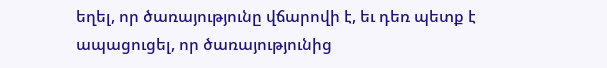եղել, որ ծառայությունը վճարովի է, եւ դեռ պետք է ապացուցել, որ ծառայությունից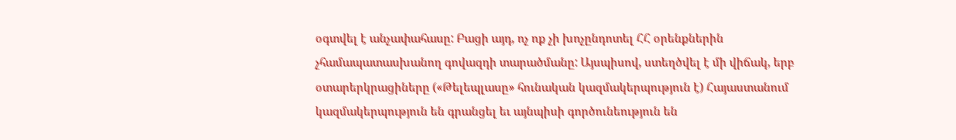օգտվել է անչափահասը: Բացի այդ, ոչ ոք չի խոչընդոտել ՀՀ օրենքներին չհամապատասխանող գովազդի տարածմանը: Այսպիսով, ստեղծվել է մի վիճակ, երբ օտարերկրացիները («Թելեպլասը» հունական կազմակերպություն է) Հայաստանում կազմակերպություն են գրանցել եւ այնպիսի գործունեություն են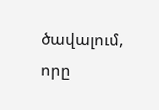ծավալում, որը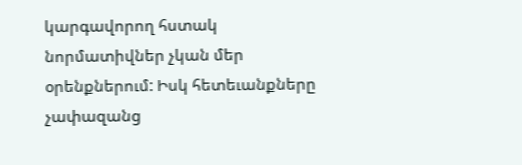կարգավորող հստակ նորմատիվներ չկան մեր օրենքներում: Իսկ հետեւանքները չափազանց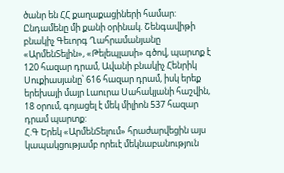ծանր են ՀՀ քաղաքացիների համար: Ընդամենը մի քանի օրինակ. Շենգավիթի բնակիչ Գեւորգ Ղահրամանյանը «ԱրմենՏելին», «Թելեպլասի» գծով, պարտք է 120 հազար դրամ, Ավանի բնակիչ Հենրիկ Սուքիասյանը՝ 616 հազար դրամ, իսկ երեք երեխայի մայր Լաուրա Սահակյանի հաշվին, 18 օրում, գոյացել է մեկ միլիոն 537 հազար դրամ պարտք:
Հ.Գ Երեկ «ԱրմենՏելում» հրաժարվեցին այս կապակցությամբ որեւէ մեկնաբանություն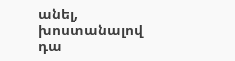անել, խոստանալով դա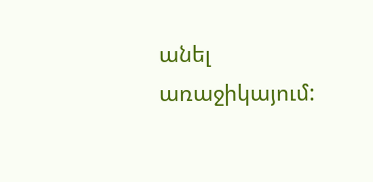անել առաջիկայում: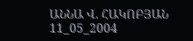ԱՆՆԱ Վ. ՀԱԿՈԲՅԱՆ
11_05_2004